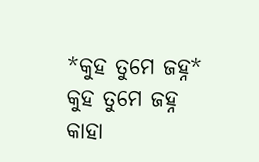*କୁହ ତୁମେ ଜହ୍ନ*
କୁହ ତୁମେ ଜହ୍ନ
କାହା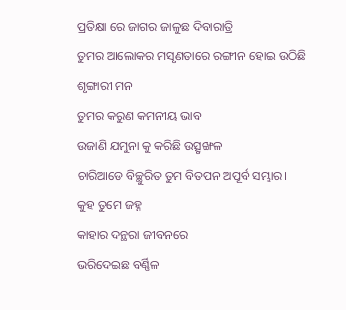ପ୍ରତିକ୍ଷା ରେ ଜାଗର ଜାଳୁଛ ଦିବାରାତ୍ରି
ତୁମର ଆଲୋକର ମସୃଣତାରେ ରଙ୍ଗୀନ ହୋଇ ଉଠିଛି ଶୃଙ୍ଗାରୀ ମନ
ତୁମର କରୁଣ କମନୀୟ ଭାବ
ଉଜାଣି ଯମୁନା କୁ କରିଛି ଉତ୍ସୃଙ୍ଖଳ
ଚାରିଆଡେ ବିଚ୍ଛୁରିତ ତୁମ ବିତପନ ଅପୂର୍ବ ସମ୍ଭାର।
କୁହ ତୁମେ ଜହ୍ନ
କାହାର ଦନ୍ଥରା ଜୀବନରେ
ଭରିଦେଇଛ ବର୍ଣ୍ଣିଳ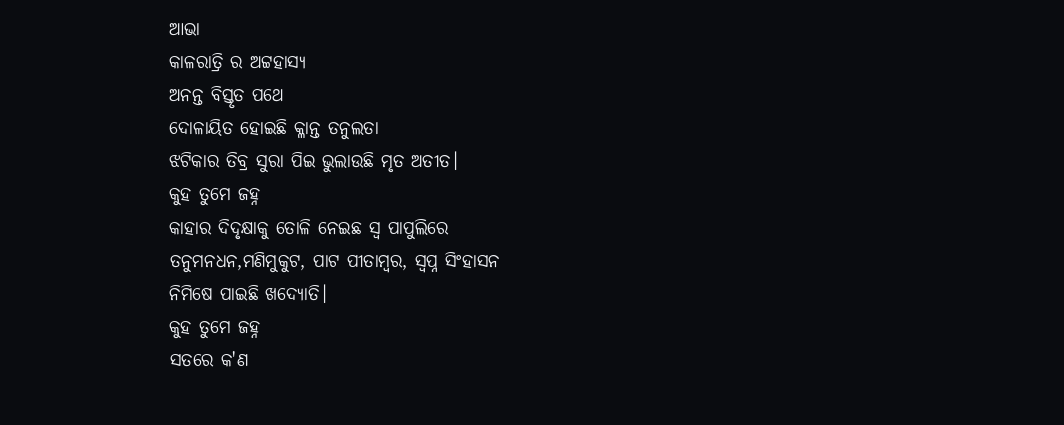ଆଭା
କାଳରାତ୍ରି ର ଅଟ୍ଟହାସ୍ୟ
ଅନନ୍ତ ବିସ୍ତୃତ ପଥେ
ଦୋଳାୟିତ ହୋଇଛି କ୍ଳାନ୍ତ ତନୁଲତା
ଝଟିକାର ତିବ୍ର ସୁରା ପିଇ ଭୁଲାଉଛି ମୃତ ଅତୀତ।
କୁହ ତୁମେ ଜହ୍ନ
କାହାର ଦିଦୃକ୍ଷାକୁ ତୋଳି ନେଇଛ ସ୍ବ ପାପୁଲିରେ
ତନୁମନଧନ,ମଣିମୁକୁଟ, ପାଟ ପୀତାମ୍ବର, ସ୍ବପ୍ନ ସିଂହାସନ
ନିମିଷେ ପାଇଛି ଖଦ୍ୟୋତି।
କୁହ ତୁମେ ଜହ୍ନ
ସତରେ କ'ଣ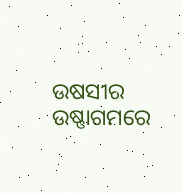ଉଷସୀର ଉଷ୍ଣାଗମରେ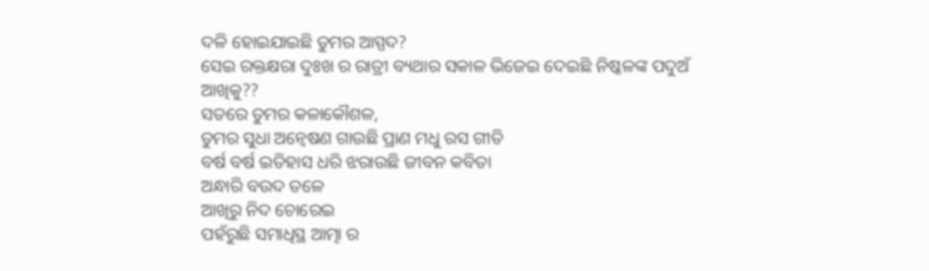ଦଳି ହୋଇଯାଇଛି ତୁମର ଆସ୍ପଦ?
ସେଇ ରକ୍ତକ୍ଷରା ଦୁଃଖ ର ରାତ୍ରୀ ବ୍ୟଥାର ସକାଳ ଭିଜେଇ ଦେଇଛି ନିଷ୍କଳଙ୍କ ପଦୁଅଁ ଆଖିକୁ??
ସତରେ ତୁମର କଳାକୌଶଳ,
ତୁମର ସୁଧା ଅନ୍ବେଷଣ ଗାଉଛି ପ୍ରାଣ ମଧୁ ରସ ଗୀତି
ବର୍ଷ ବର୍ଷ ଇତିହାସ ଧରି ଝରାଉଛି ଜୀବନ କବିତା
ଅନ୍ଧାରି ବଉଦ ତଳେ
ଆଖିରୁ ନିଦ ଚୋରେଇ
ପହଁରୁଛି ସମାଧିସ୍ଥ ଆତ୍ମା ର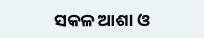ସକଳ ଆଶା ଓ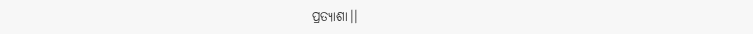ପ୍ରତ୍ୟାଶା।।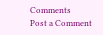Comments
Post a Comment